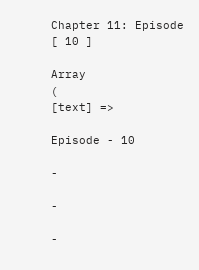Chapter 11: Episode [ 10 ]

Array
(
[text] =>

Episode - 10

-

-

-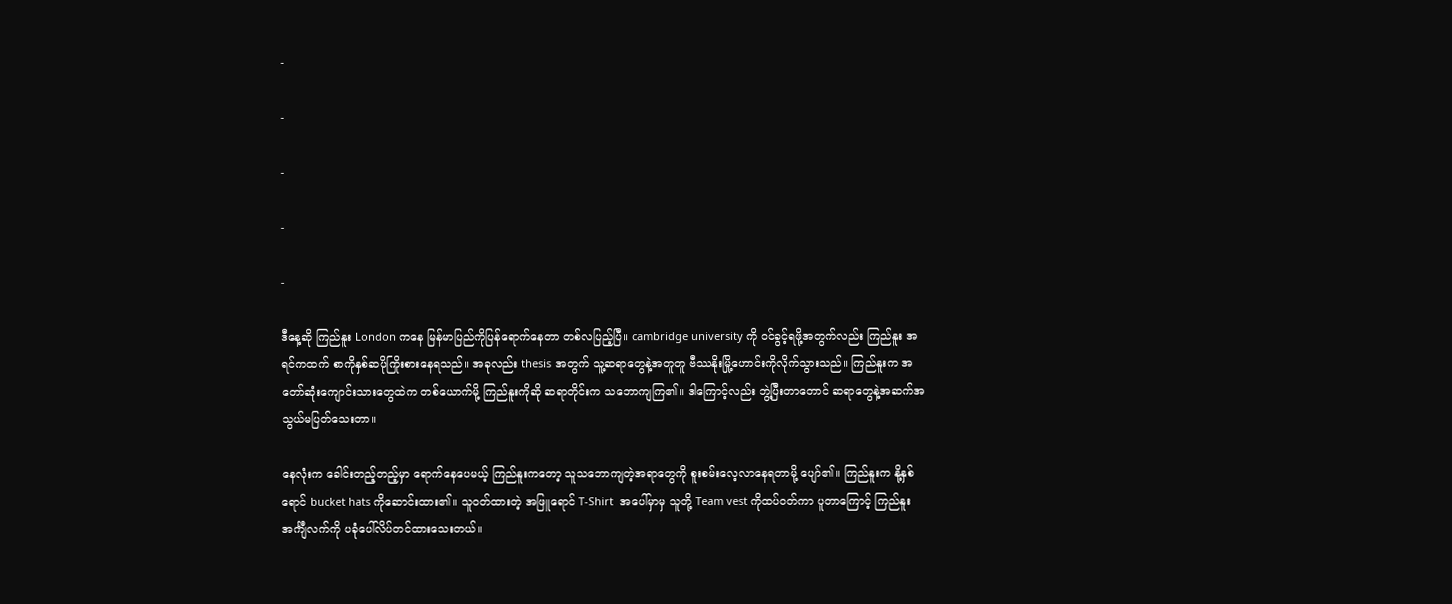-

-

-

-

-

ဒီနေ့ဆို ကြည်နူး London ကနေ မြန်မာပြည်ကိုပြန်ရောက်နေတာ တစ်လ‌ပြည့်ပြီ။ cambridge university ကို ဝင်ခွင့်ရဖို့အတွက်လည်း ကြည်နူး အရင်ကထက် စာကိုနှစ်ဆပိုကြိုးစားနေရသည်။ အခုလည်း thesis အတွက် သူ့ဆရာတွေနဲ့အတူတူ ဗီဿနိုးမြို့ဟောင်းကိုလိုက်သွားသည်။ ကြည်နူးက အတော်ဆုံးကျောင်းသားတွေထဲက တစ်ယောက်မို့ ကြည်နူးကိုဆို ဆရာတိုင်းက သဘောကျကြ၏။ ဒါကြောင့်လည်း ဘွဲ့ပြီးတာတောင် ဆရာတွေနဲ့အဆက်အသွယ်မပြတ်သေးတာ။

နေလုံးက ခေါင်းတည့်တည့်မှာ ‌ရောက်နေပေမယ့် ကြည်နူးကတော့ သူသဘောကျတဲ့အရာတွေကို စူးစမ်းလေ့လာနေရတာမို့ ပျော်၏။ ကြည်နူးက နို့နှစ်ရောင် bucket hats ကိုဆောင်းထား၏။ သူဝတ်ထားတဲ့ အဖြူရောင် T-Shirt  အပေါ်မှာမှ သူတို့ Team vest ကိုထပ်ဝတ်ကာ ပူတာကြောင့် ကြည်နူး အင်္ကျီလက်ကို ပခုံပေါ်လိပ်တင်ထားသေးတယ်။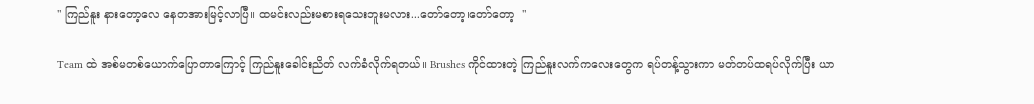" ကြည်နူး နားတော့လေ နေတအားမြင့်လာပြီ။ ထမင်းလည်းမစားရသေးဘူးမလား...တော်တော့၊တော်တော့  "

Team ထဲ အစ်မတစ်ယောက်ပြောတာကြောင့် ကြည်နူးခေါင်းညိတ် လက်ခံလိုက်ရတယ်။ Brushes ကိုင်ထားတဲ့ ကြည်နူးလက်ကလေးတွေက ရပ်တန့်သွားကာ မတ်တပ်ထရပ်လိုက်ပြီး ယာ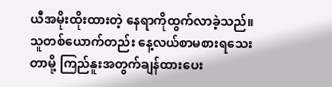ယီအမိုးထိုးထားတဲ့ နေရာကိုထွက်လာခဲ့သည်။ သူတစ်ယောက်တည်း နေ့လယ်စာမစားရသေးတာမို့ ကြည်နူးအတွက်ချန်ထားပေး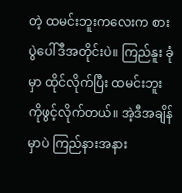တဲ့ ထမင်းဘူး‌ကလေးက စားပွဲပေါ်ဒီအတိုင်းပဲ။ ကြည်နူး ခုံမှာ ထိုင်လိုက်ပြီး ထမင်းဘူးကိုဖွင့်လိုက်တယ်။ အဲ့ဒီအချိန်မှာပဲ ကြည်နားအနား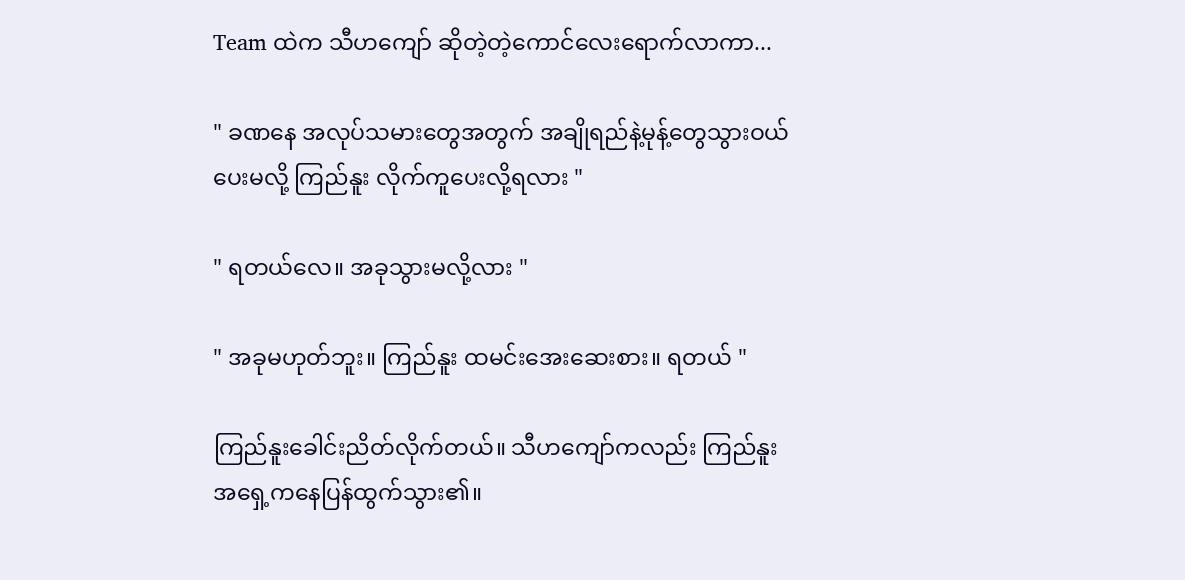Team ထဲက သီဟကျော် ဆိုတဲ့တဲ့ကောင်လေးရောက်လာကာ...

" ခဏနေ အလုပ်သမားတွေအတွက် အချိုရည်နဲ့မုန့်တွေသွားဝယ်ပေးမလို့ ကြည်နူး လိုက်ကူပေးလို့ရလား "

" ရတယ်လေ။ အခုသွားမလို့လား "

" အခုမဟုတ်ဘူး။ ကြည်နူး ထမင်းအေးဆေးစား။ ရတယ် "

ကြည်နူးခေါင်းညိတ်လိုက်တယ်။ သီဟကျော်ကလည်း ကြည်နူး အရှေ့ကနေပြန်ထွက်သွား၏။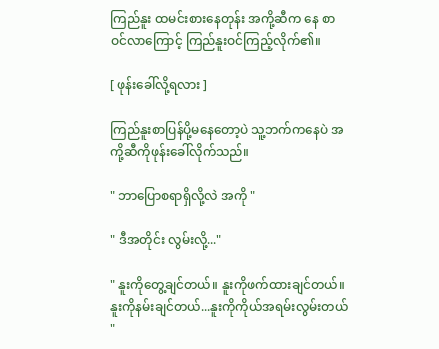ကြည်နူး ထမင်းစားနေတုန်း အကို့ဆီက နေ စာဝင်လာကြောင့် ကြည်နူးဝင်ကြည့်လိုက်၏။

[ ဖုန်းခေါ်လို့ရလား ]

ကြည်နူးစာပြန်ပို့မနေတော့ပဲ သူ့ဘက်ကနေပဲ အကို့ဆီကိုဖုန်းခေါ်လိုက်သည်။

" ဘာပြောစရာရှိလို့လဲ အကို "

" ဒီအတိုင်း လွမ်းလို့..."

" နူးကိုတွေ့ချင်တယ်။ နူးကိုဖက်ထားချင်တယ်။ နူးကိုနမ်းချင်တယ်...နူးကိုကိုယ်အရမ်းလွမ်းတယ် "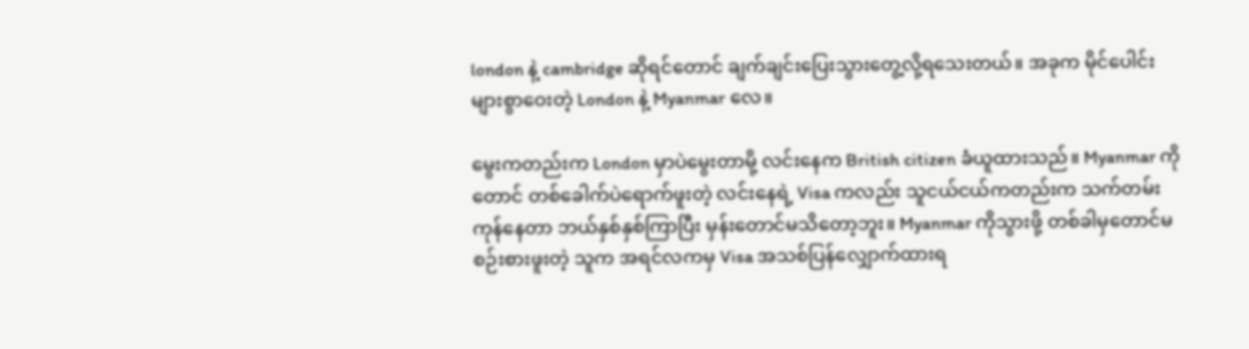london နဲ့ cambridge ဆိုရင်တောင် ချက်ချင်းပြေးသွားတွေ့လို့ရသေးတယ်။ အခုက မိုင်ပေါင်းများစွာဝေးတဲ့ London နဲ့ Myanmar လေ။

မွေးကတည်းက London မှာပဲမွေးတာမို့ လင်းနေက British citizen ခံယူထားသည်။ Myanmar ကိုတောင် တစ်ခေါက်ပဲရောက်ဖူးတဲ့ လင်းနေရဲ့ Visa ကလည်း သူငယ်ငယ်ကတည်းက သက်တမ်းကုန်နေတာ ဘယ်နှစ်နှစ်ကြာပြီး မှန်းတောင်မသိတော့ဘူး။ Myanmar ကိုသွားဖို့ တစ်ခါမှတောင်မစဉ်းစားဖူးတဲ့ သူက အရင်လကမှ Visa အသစ်ပြန်လျှောက်ထားရ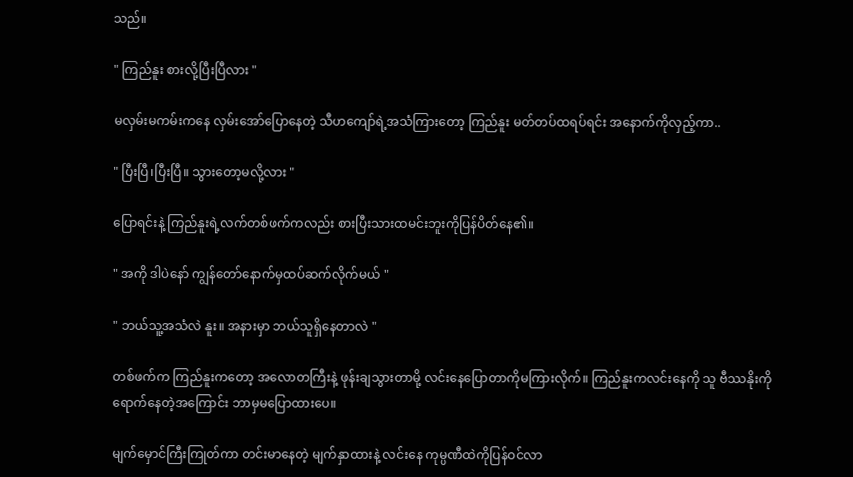သည်။

" ကြည်နူး စားလို့ပြီးပြီလား "

မလှမ်းမကမ်းကနေ လှမ်းအော်ပြောနေတဲ့ သီဟကျော်ရဲ့အသံကြားတော့ ကြည်နူး မတ်တပ်ထရပ်ရင်း အနောက်ကိုလှည့်ကာ..

" ပြီးပြီ၊ပြီးပြီ။ သွားတော့မလို့လား "

ပြောရင်းနဲ့ ကြည်နူးရဲ့လက်တစ်ဖက်ကလည်း စားပြီးသားထမင်းဘူးကိုပြန်ပိတ်နေ၏။

" အကို ဒါပဲနော် ကျွန်တော်နောက်မှထပ်ဆက်လိုက်မယ် "

" ဘယ်သူ့အသံလဲ နူး။ အနားမှာ ဘယ်သူရှိနေတာလဲ "

တစ်ဖက်က ကြည်နူးကတော့ အလောတကြီးနဲ့ ဖုန်းချသွားတာမို့ လင်းနေပြောတာကိုမကြားလိုက်။ ကြည်နူးကလင်းနေကို သူ ဗီဿနိုးကိုရောက်နေတဲ့အကြောင်း ဘာမှမပြောထားပေ။

မျက်မှောင်ကြီးကြုတ်ကာ တင်းမာနေတဲ့ မျက်နှာထားနဲ့ လင်းနေ ကုမ္ပဏီထဲကိုပြန်ဝင်လာ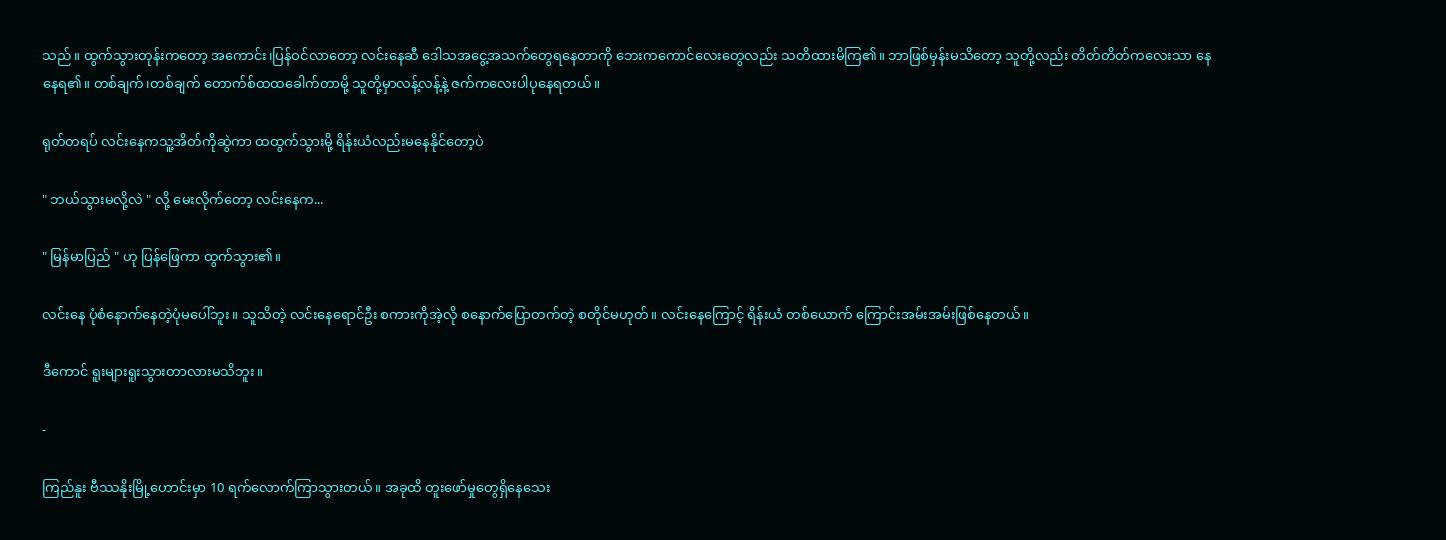သည်။ ထွက်သွားတုန်းကတော့ အကောင်း၊ပြန်ဝင်လာတော့ လင်းနေဆီ ဒေါသအငွေ့အသက်တွေရနေတာ‌ကို ဘေးကကောင်လေးတွေလည်း သတိထားမိကြ၏။ ဘာဖြစ်မှန်းမသိတော့ သူတို့လည်း တိတ်တိတ်ကလေးသာ နေနေရ၏။ တစ်ချက်၊တစ်ချက် တောက်စ်ထထခေါက်တာမို့ သူတို့မှာလန့်လန့်နဲ့ ဇက်ကလေးပါပုနေရတယ်။

ရုတ်တရပ် လင်းနေကသူ့အိတ်ကိုဆွဲကာ ထထွက်သွားမို့ ရိန်းယံလည်းမနေနိုင်တော့ပဲ

" ဘယ်သွားမလို့လဲ " လို့ မေးလိုက်တော့ လင်းနေက...

" မြန်မာပြည် " ဟု ပြန်ဖြေကာ ထွက်သွား၏။

လင်းနေ ပုံစံနောက်နေတဲ့ပုံမပေါ်ဘူး။ သူသိတဲ့ လင်းနေရောင်ဦး စကားကိုအဲ့လို စနောက်ပြောတက်တဲ့ စတိုင်မဟုတ်။ လင်းနေကြောင့် ရိန်းယံ တစ်ယောက် ကြောင်းအမ်းအမ်းဖြစ်နေတယ်။

ဒီကောင် ရူးများရူးသွားတာလားမသိဘူး။

-

ကြည်နူး ဗီဿနိုးမြို့ဟောင်းမှာ 10 ရက်လောက်ကြာသွားတယ်။ အခုထိ တူးဖော်မှုတွေရှိနေသေး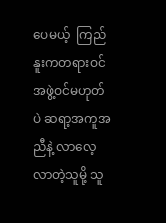ပေမယ့်  ကြည်နူးကတရားဝင်အဖွဲ့ဝင်မဟုတ်ပဲ ဆရာ့အကူအညီနဲ့ လာလေ့လာတဲ့သူမို့ သူ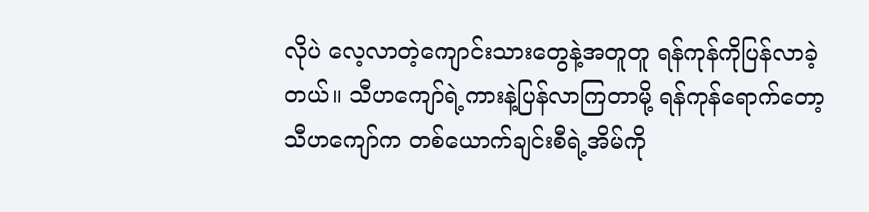လိုပဲ လေ့လာတဲ့ကျောင်းသားတွေနဲ့အတူတူ ရန်ကုန်ကိုပြန်လာခဲ့တယ်။ သီဟကျော်ရဲ့ကားနဲ့ပြန်လာကြတာမို့ ရန်ကုန်ရောက်တော့ သီဟကျော်က တစ်ယောက်ချင်းစီရဲ့အိမ်ကို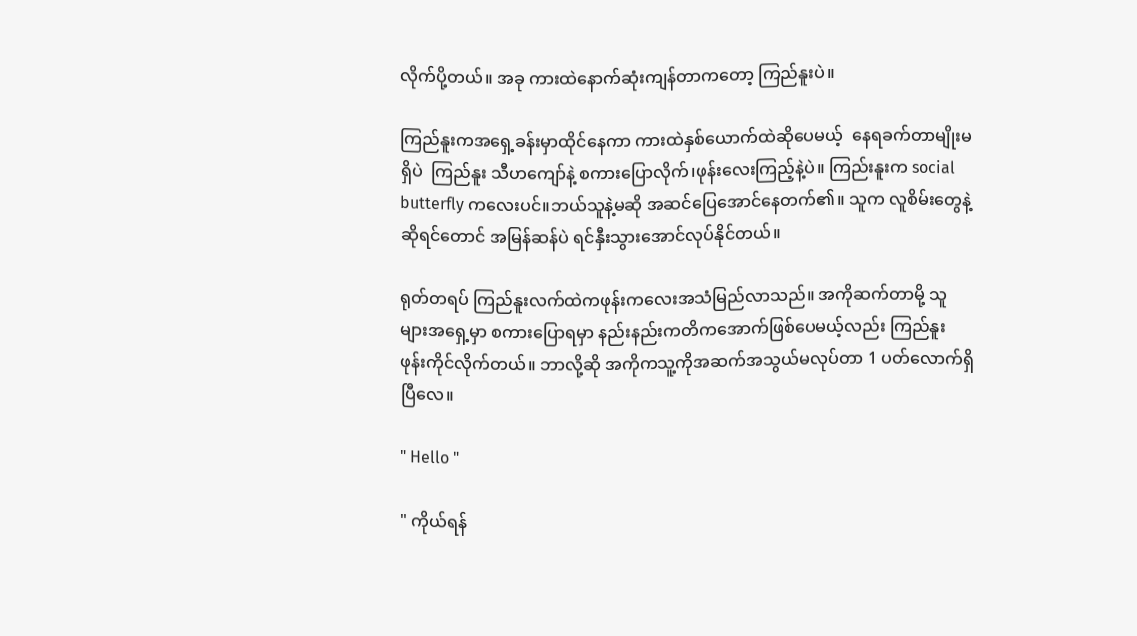လိုက်ပို့တယ်။ အခု ကားထဲနောက်ဆုံးကျန်တာကတော့ ကြည်နူးပဲ။

ကြည်နူးကအရှေ့ခန်းမှာထိုင်နေကာ ကားထဲနှစ်ယောက်ထဲဆိုပေမယ့်  နေရခက်တာမျိုးမရှိပဲ  ကြည်နူး သီဟကျော်နဲ့ စကားပြောလိုက်၊ဖုန်းလေးကြည့်နဲ့ပဲ။ ကြည်းနူးက social butterfly ကလေးပင်။ဘယ်သူနဲ့မဆို အဆင်ပြေအောင်နေတက်၏။ သူက လူစိမ်းတွေနဲ့ဆိုရင်တောင် အမြန်ဆန်ပဲ ရင်နှီး‌သွားအောင်လုပ်နိုင်တယ်။

ရုတ်တရပ် ကြည်နူးလက်ထဲကဖုန်းကလေးအသံမြည်လာသည်။ အကိုဆက်တာမို့ သူများအရှေ့မှာ စကားပြောရမှာ နည်းနည်းကတိကအောက်ဖြစ်ပေမယ့်လည်း ကြည်နူး ဖုန်းကိုင်လိုက်တယ်။ ဘာလို့ဆို အကိုကသူ့ကိုအဆက်အသွယ်မလုပ်တာ 1 ပတ်လောက်ရှိပြီလေ။

" Hello "

" ကိုယ်ရန်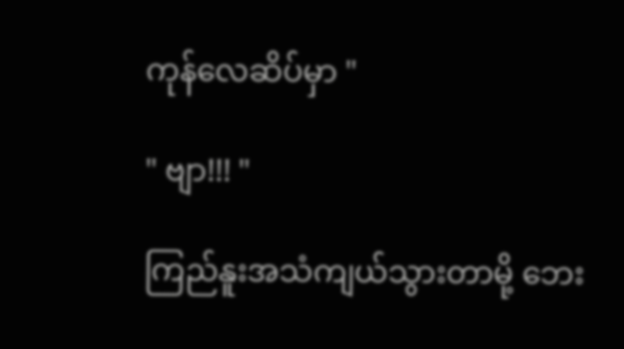ကုန်လေဆိပ်မှာ "

" ဗျာ!!! "

ကြည်နူးအသံကျယ်သွားတာမို့ ဘေး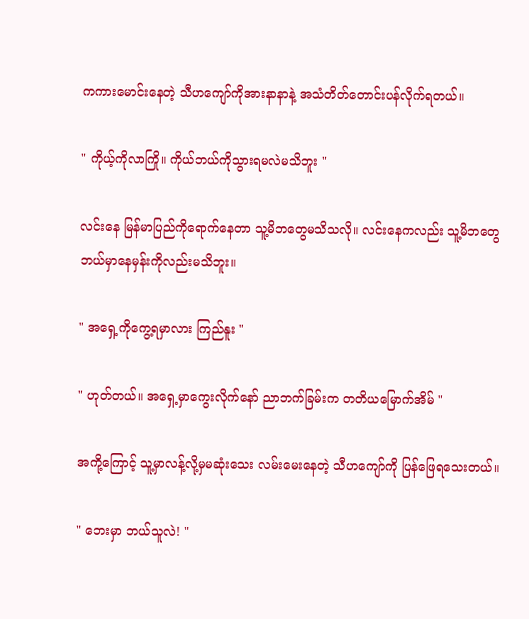ကကားမောင်းနေတဲ့ သီဟကျော်ကိုအားနာနာနဲ့ အသံတိတ်တောင်းပန်လိုက်ရတယ်။

" ကိုယ့်ကိုလာကြို။ ကိုယ်ဘယ်ကိုသွားရမလဲမသိဘူး "

လင်းနေ မြန်မာပြည်ကိုရောက်နေတာ သူ့မိဘတွေမသိသလို။ လင်းနေကလည်း သူ့မိဘတွေ ဘယ်မှာနေမှန်းကိုလည်းမသိဘူး။

" အရှေ့ကိုကွေ့ရမှာလား ကြည်နူး "

" ဟုတ်တယ်။ အရှေ့မှာကွေးလိုက်နော် ညာဘက်ခြမ်းက တတိယမြောက်အိမ် "

အကို့ကြောင့် သူ့မှာလန့်လို့မှမဆုံးသေး လမ်းမေးနေတဲ့ သီဟကျော်ကို ပြန်ဖြေရသေးတယ်။

" ဘေးမှာ ဘယ်သူလဲ! "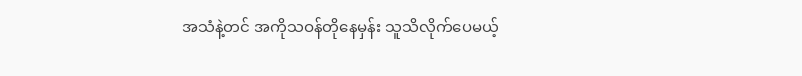အသံနဲ့တင် အကိုသဝန်တိုနေမှန်း သူသိလိုက်ပေမယ့်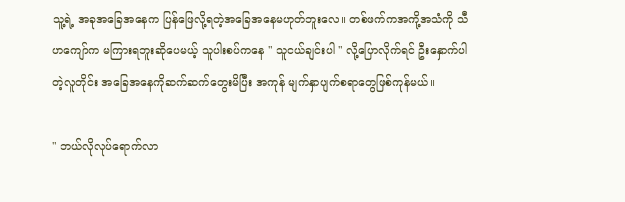သူ့ရဲ့ အခုအခြေအနေက ပြန်ဖြေလို့ရတဲ့အခြေအနေမဟုတ်ဘူးလေ။ တစ်ဖက်ကအကို့အသံကို သီဟကျော်က မကြားရဘူးဆိုပေမယ့် သူပါးစပ်ကနေ " သူငယ်ချင်းပါ " လို့ပြောလိုက်ရင် ဦးနှောက်ပါတဲ့လူတိုင်း အခြေအနေကိုဆက်ဆက်တွေးမိပြီး အကုန် မျက်နှာပျက်စရာတွေဖြစ်ကုန်မယ်။

" ဘယ်လိုလုပ်ရောက်လာ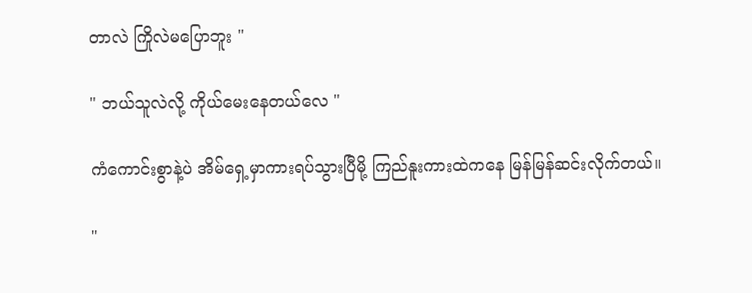တာလဲ ကြိုလဲမပြောဘူး "

" ဘယ်သူလဲလို့ ကိုယ်မေးနေတယ်လေ "

ကံကောင်းစွာနဲ့ပဲ အိမ်ရှေ့မှာကားရပ်သွားပြီမို့ ကြည်နူးကားထဲကနေ မြန်မြန်ဆင်းလိုက်တယ်။

"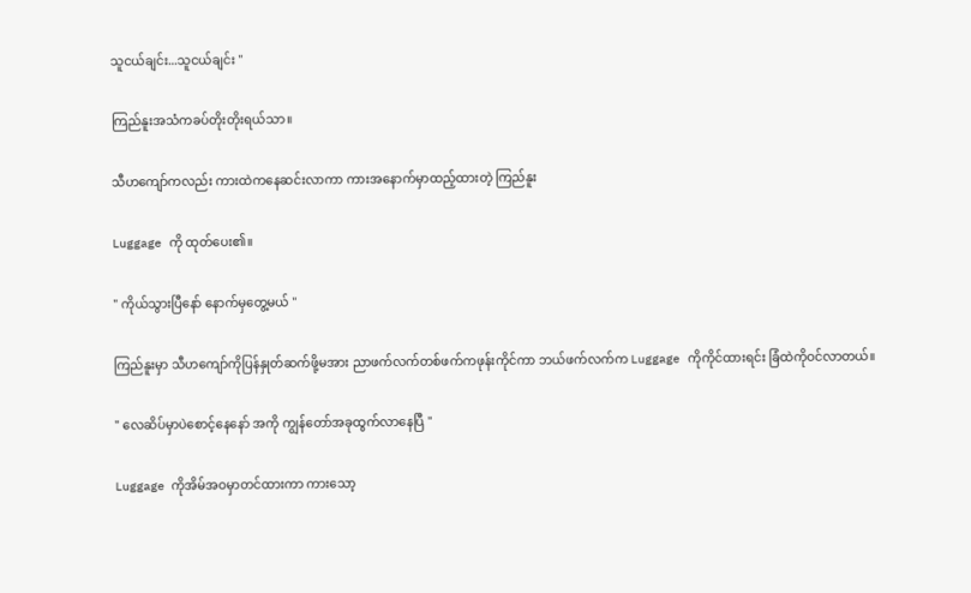သူငယ်ချင်း...သူငယ်ချင်း "

ကြည်နူးအသံကခပ်တိုးတိုးရယ်သာ။

သီဟကျော်ကလည်း ကားထဲကနေဆင်းလာကာ ကားအနောက်မှာထည့်ထားတဲ့ ကြည်နူး

Luggage ကို ထုတ်ပေး၏။

" ကိုယ်သွားပြီနော် နောက်မှတွေ့မယ် "

ကြည်နူးမှာ သီဟကျော်ကိုပြန်နှုတ်ဆက်ဖို့မအား ညာဖက်လက်တစ်ဖက်ကဖုန်းကိုင်ကာ ဘယ်ဖက်လက်က Luggage ကိုကိုင်ထားရင်း ခြံထဲကိုဝင်လာတယ်။

" လေဆိပ်မှာပဲစောင့်နေနော် အကို ကျွန်တော်အခုထွက်လာနေပြီ "

Luggage ကိုအိမ်အဝမှာတင်ထားကာ ကားသော့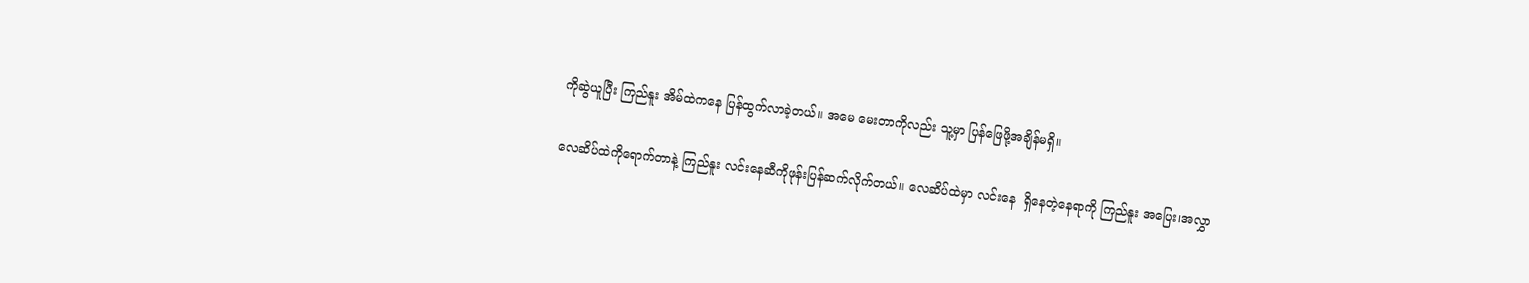ကိုဆွဲယူပြီး ကြည်နူး အိမ်ထဲကနေ ပြန်ထွက်လာခဲ့တယ်။ အမေ မေးတာကိုလည်း သူ့မှာ ပြန်ဖြေဖို့အချိန်မရှိ။

လေဆိပ်ထဲကိုရောက်‌တာနဲ့ ကြည်နူး လင်းနေဆီကိုဖုန်းပြန်ဆက်လိုက်တယ်။ လေဆိပ်ထဲမှာ လင်းနေ  ရှိနေတဲ့နေရာကို ကြည်နူး အပြေး၊အလွှာ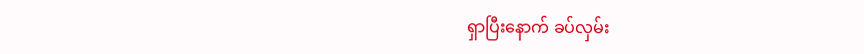ရှာပြီးနောက် ခပ်လှမ်း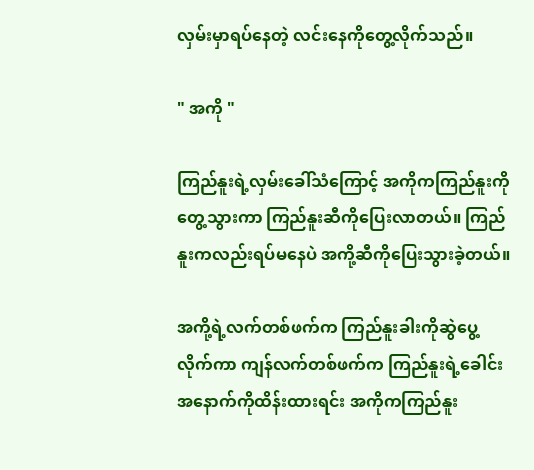လှမ်းမှာရပ်နေတဲ့ လင်းနေကိုတွေ့လိုက်သည်။

" အကို "

ကြည်နူးရဲ့လှမ်းခေါ်သံကြောင့် အကိုကကြည်နူး‌ကိုတွေ့သွားကာ ကြည်နူးဆီကိုပြေးလာတယ်။ ကြည်နူးကလည်းရပ်မနေပဲ အကို့ဆီကို‌ပြေးသွားခဲ့တယ်။

အကို့ရဲ့လက်တစ်ဖက်က ကြည်နူးခါးကိုဆွဲပွေ့လိုက်ကာ ကျန်လက်တစ်ဖက်က ကြည်နူးရဲ့ခေါင်းအနောက်ကိုထိန်းထားရင်း အကိုကကြည်နူး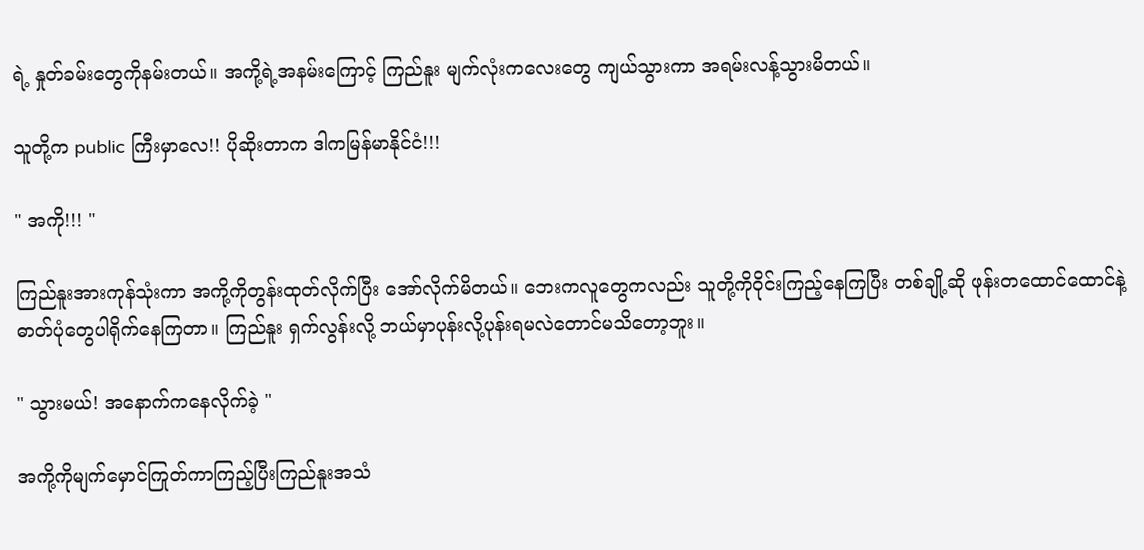ရဲ့ နှုတ်ခမ်းတွေကိုနမ်းတယ်။ အကို့ရဲ့အနမ်းကြောင့် ကြည်နူး မျက်လုံးကလေးတွေ ကျယ်သွားကာ အရမ်းလန့်သွားမိတယ်။

သူတို့က public ကြီးမှာလေ!! ပိုဆိုးတာက ဒါကမြန်မာနိုင်ငံ!!!

" အကို!!! "

ကြည်နူးအားကုန်သုံးကာ အကို့ကိုတွန်းထုတ်လိုက်ပြီး အော်လိုက်မိတယ်။ ဘေးကလူတွေကလည်း သူတို့ကိုဝိုင်းကြည့်နေကြပြီး တစ်ချို့ဆို ဖုန်းတထောင်ထောင်နဲ့ ဓာတ်ပုံတွေပါရိုက်နေကြတာ။ ကြည်နူး ရှက်လွန်းလို့ ဘယ်မှာပုန်းလို့ပုန်းရမလဲတောင်မသိတော့ဘူး။

" သွားမယ်! အနောက်ကနေလိုက်ခဲ့ "

အကို့ကိုမျက်‌မှောင်ကြုတ်ကာကြည့်ပြီးကြည်နူးအသံ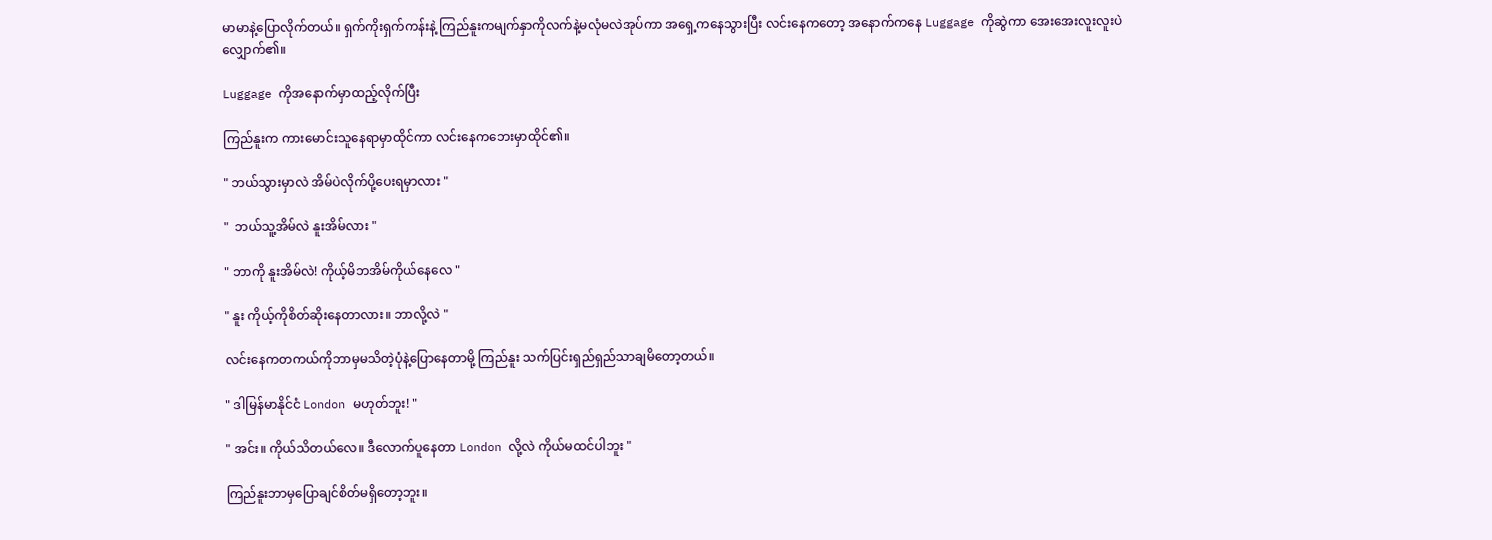မာမာနဲ့ပြောလိုက်တယ်။ ရှက်ကိုးရှက်ကန်းနဲ့ ကြည်နူးကမျက်နှာကိုလက်နဲ့မလုံမလဲအုပ်ကာ အရှေ့ကနေသွားပြီး လင်းနေကတော့ အနောက်ကနေ Luggage ကိုဆွဲကာ အေးအေးလူးလူးပဲ လျှောက်၏။

Luggage ကိုအနောက်မှာထည့်လိုက်ပြီး

ကြည်နူးက ကားမောင်းသူနေရာမှာထိုင်ကာ လင်းနေကဘေးမှာထိုင်၏။

" ဘယ်သွားမှာလဲ အိမ်ပဲလိုက်ပို့ပေးရမှာလား "

"  ဘယ်သူ့အိမ်လဲ နူးအိမ်လား "

" ဘာကို နူးအိမ်လဲ! ကိုယ့်မိဘအိမ်ကိုယ်နေလေ "

" နူး ကိုယ့်ကိုစိတ်ဆိုးနေတာလား။ ဘာလို့လဲ "

လင်းနေကတကယ်ကိုဘာမှမသိတဲ့ပုံနဲ့ပြောနေတာမို့ ကြည်နူး သက်ပြင်းရှည်ရှည်သာချမိတော့တယ်။

" ဒါမြန်မာနိုင်ငံ London မဟုတ်ဘူး! "

" အင်း။ ကိုယ်သိတယ်လေ။ ဒီလောက်ပူနေတာ London လို့လဲ ကိုယ်မထင်ပါဘူး "

ကြည်နူးဘာမှပြောချင်စိတ်မရှိတော့ဘူး။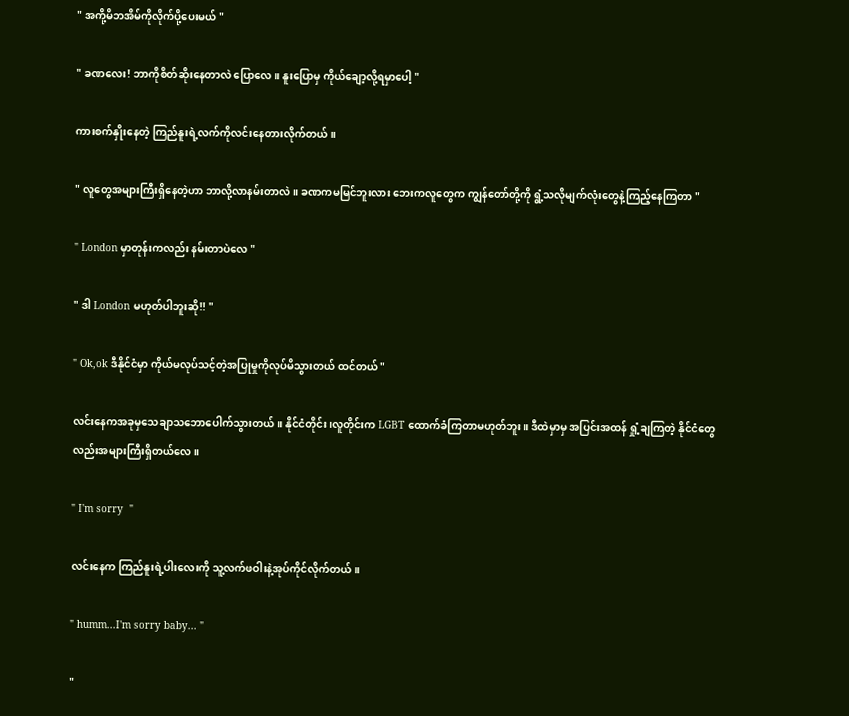" အကို့မိဘအိမ်ကိုလိုက်ပို့ပေးမယ် "

" ခဏလေး! ဘာကိုစိတ်ဆိုးနေတာလဲ ပြောလေ။ နူးပြောမှ ကိုယ်ချော့လို့ရမှာပေါ့ "

ကားစက်နှိုးနေတဲ့ ကြည်နူးရဲ့လက်ကိုလင်းနေတားလိုက်တယ်။

" လူတွေအများကြီးရှိနေတဲ့ဟာ ဘာလို့လာနမ်းတာလဲ။ ခဏကမမြင်ဘူးလား ဘေးကလူတွေက ကျွန်တော်တို့ကို ရွံ့သလိုမျက်လုံးတွေနဲ့ကြည့်နေကြတာ "

" London မှာတုန်းကလည်း နမ်းတာပဲလေ "

" ဒါ London မဟုတ်ပါဘူးဆို!! "

" Ok,ok ဒီနိုင်ငံမှာ ကိုယ်မလုပ်သင့်တဲ့အပြုမှုကိုလုပ်မိသွားတယ် ထင်တယ် "

လင်းနေကအခုမှ‌သေချာသဘောပေါက်သွားတယ်။ နိုင်ငံတိုင်း၊လူတိုင်းက LGBT ထောက်ခံကြတာမဟုတ်ဘူး။ ဒီထဲမှာမှ အပြင်းအထန် ရှုံ့ချကြတဲ့ နိုင်ငံတွေလည်းအများကြီးရှိတယ်လေ။

" I'm sorry  "

လင်းနေက ကြည်နူးရဲ့ပါးလေးကို သူ့လက်ဖဝါးနဲ့အုပ်ကိုင်လိုက်တယ်။

" humm...I'm sorry baby... "

"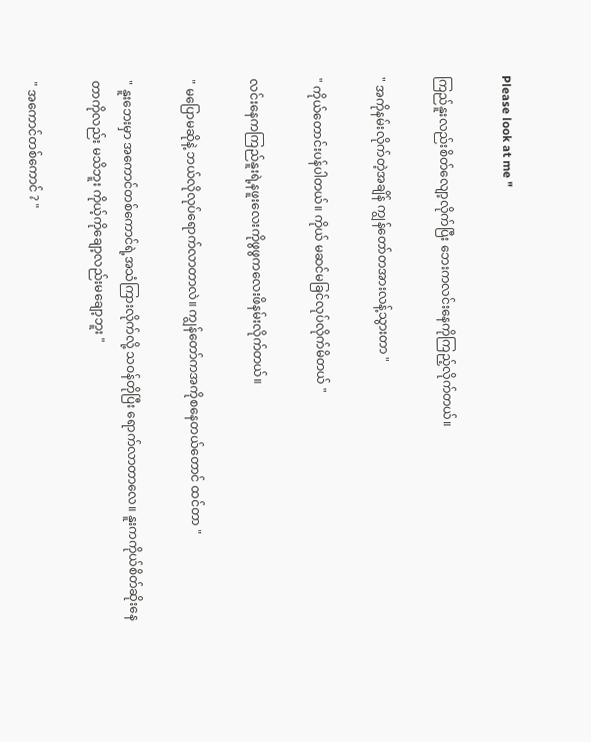Please look at me "

ကြည်နူးလည်းစိတ်လျော့လိုက်ပြီး ဘေးကလင်းနေကိုကြည့်လိုက်တယ်။

" အကိုနမ်းလိုက်တဲ့အချိန် ကျွန်တော်တအားလန့်သွားတာ "

" ကိုယ်တောင်းပန်ပါတယ်။ ကိုယ် မဆင်မခြင်လုပ်လိုက်မိတယ် "

လင်းနေကကြည်နူးရဲ့နဖူးလေးကိုဖွဖွကလေးဖိနမ်းလိုက်တယ်။

" မပြောမဆိုနဲ့ ဘယ်လိုလုပ်ရောက်လာတာလဲ။ ကျွန်တော်ကအကိုစနေတယ်တောင် ထင်တာ "

" နူးဘေးမှာ အကောင်တစ်ကောင်ရဲ့အသံကြားလိုက်လို့ သဝန်တိုပြီး ရောက်လာတာလေ။ နူးကကိုယ်စိတ်ဆိုးနေတာကိုလည်း မသိဘူး ကိုယ့်ကိုချော့လည်းမချော့ဘူး "

" အကောင်တစ်ကောင် ? "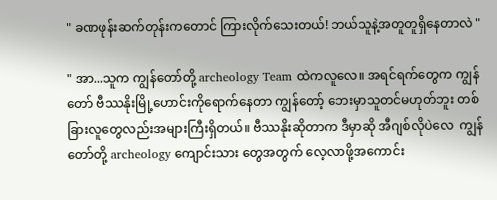" ခဏ‌ဖုန်းဆက်တုန်းကတောင် ကြားလိုက်သေးတယ်! ဘယ်သူနဲ့အတူတူရှိနေတာလဲ "

" အာ...သူက ကျွန်တော်တို့ archeology Team ထဲကလူလေ။ အရင်ရက်တွေက ကျွန်တော် ဗီဿနိုးမြို့ဟောင်းကိုရောက်နေတာ ကျွန်တော့် ဘေးမှာသူတင်မဟုတ်ဘူး တစ်ခြားလူတွေလည်းအများကြီးရှိတယ်။ ဗီဿနိုးဆိုတာက ဒီမှာဆို အီဂျစ်လိုပဲလေ  ကျွန်တော်တို့ archeology ကျောင်းသား တွေအတွက် လေ့လာဖို့အကောင်း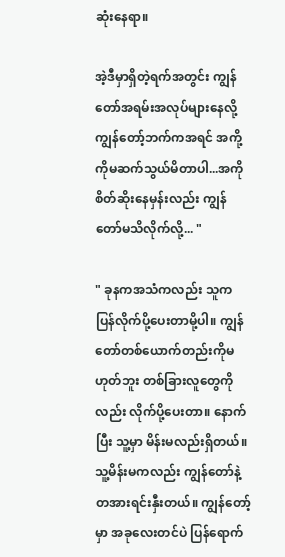ဆုံးနေရာ။

အဲ့ဒီမှာရှိတဲ့ရက်အတွင်း ကျွန်တော်အရမ်းအလုပ်များနေလို့ ကျွန်တော့်ဘက်ကအရင် အကို့ကိုမဆက်သွယ်မိတာပါ...အကိုစိတ်ဆိုးနေမှန်းလည်း ကျွန်တော်မသိလိုက်လို့... "

" ခုနကအသံကလည်း သူက ပြန်လိုက်ပို့ပေးတာမို့ပါ။ ကျွန်တော်တစ်ယောက်တည်းကိုမဟုတ်ဘူး တစ်ခြားလူတွေကိုလည်း လိုက်ပို့ပေးတာ။ နောက်ပြီး သူ့မှာ မိန်းမလည်းရှိတယ်။ သူ့မိန်းမကလည်း ကျွန်တော်နဲ့တအားရင်းနှီးတယ်။ ကျွန်တော့်မှာ အခုလေးတင်ပဲ ပြန်ရောက်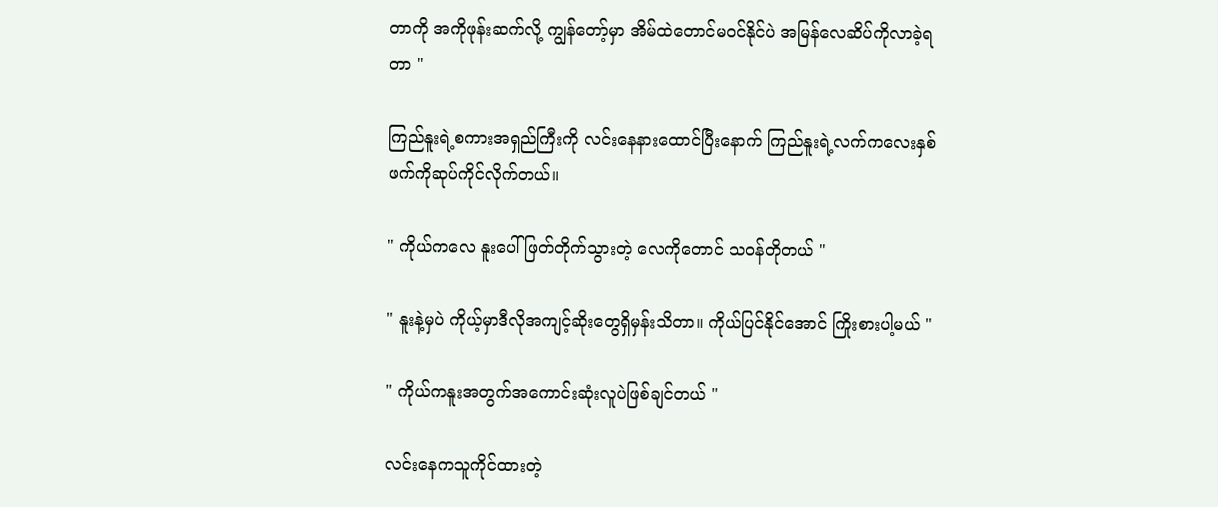တာကို အကိုဖုန်းဆက်လို့ ကျွန်တော့်မှာ အိမ်ထဲတောင်မဝင်နိုင်ပဲ အမြန်လေဆိပ်ကိုလာခဲ့ရတာ "

ကြည်နူးရဲ့စကားအရှည်ကြီးကို လင်းနေနားထောင်ပြီးနောက် ကြည်နူးရဲ့လက်ကလေးနှစ်ဖက်ကိုဆုပ်ကိုင်လိုက်တယ်။

" ကိုယ်ကလေ နူးပေါ်ဖြတ်တိုက်သွားတဲ့ လေကိုတောင် သဝန်တိုတယ် "

" နူးနဲ့မှပဲ ကိုယ့်မှာဒီလိုအကျင့်ဆိုးတွေရှိမှန်းသိတာ။ ကိုယ်ပြင်နိုင်အောင် ကြိုးစားပါ့မယ် "

" ကိုယ်ကနူးအတွက်အကောင်းဆုံးလူပဲဖြစ်ချင်တယ် "

လင်းနေကသူကိုင်ထားတဲ့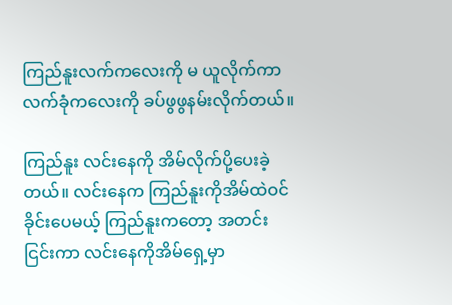ကြည်နူးလက်ကလေးကို မ ယူလိုက်ကာ လက်ခုံကလေးကို ခပ်ဖွဖွနမ်းလိုက်တယ်။

ကြည်နူး လင်းနေကို အိမ်လိုက်ပို့ပေးခဲ့တယ်။ လင်းနေက ကြည်နူးကိုအိမ်ထဲဝင်ခိုင်းပေမယ့် ကြည်နူးကတော့ အတင်းငြင်းကာ လင်းနေကိုအိမ်ရှေ့မှာ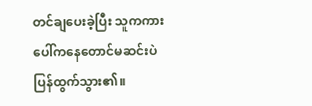တင်ချပေးခဲ့ပြီး သူကကားပေါ်ကနေတောင်မဆင်းပဲ ပြန်ထွက်သွား၏။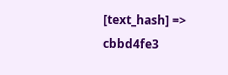[text_hash] => cbbd4fe3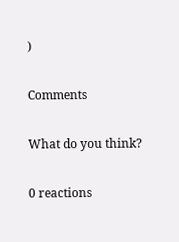)

Comments

What do you think?

0 reactions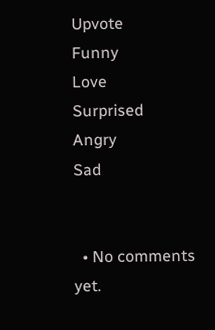Upvote
Funny
Love
Surprised
Angry
Sad


  • No comments yet.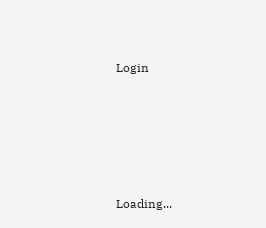Login





Loading...